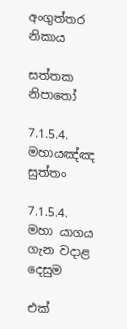අංගුත්තර නිකාය

සත්තක නිපාතෝ

7.1.5.4. මහායඤ්ඤ සුත්තං

7.1.5.4. මහා යාගය ගැන වදාළ දෙසුම

එක්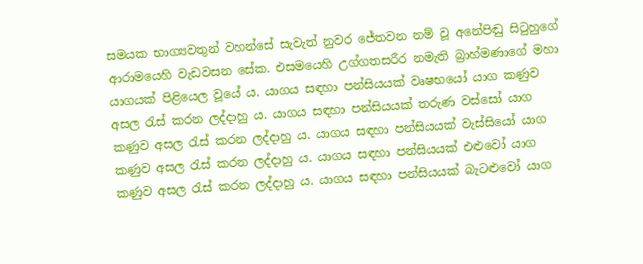සමයක භාග්‍යවතුන් වහන්සේ සැවැත් නුවර ජේතවන නම් වූ අනේපිඬු සිටුහුගේ ආරාමයෙහි වැඩවසන සේක. එසමයෙහි උග්ගතසරීර නමැති බ්‍රාහ්මණාගේ මහා යාගයක් පිළියෙල වූයේ ය. යාගය සඳහා පන්සියයක් වෘෂභයෝ යාග කණුව අසල රැස් කරන ලද්දාහු ය. යාගය සඳහා පන්සියයක් තරුණ වස්සෝ යාග කණුව අසල රැස් කරන ලද්දාහු ය. යාගය සඳහා පන්සියයක් වැස්සියෝ යාග කණුව අසල රැස් කරන ලද්දාහු ය. යාගය සඳහා පන්සියයක් එළුවෝ යාග කණුව අසල රැස් කරන ලද්දාහු ය. යාගය සඳහා පන්සියයක් බැටළුවෝ යාග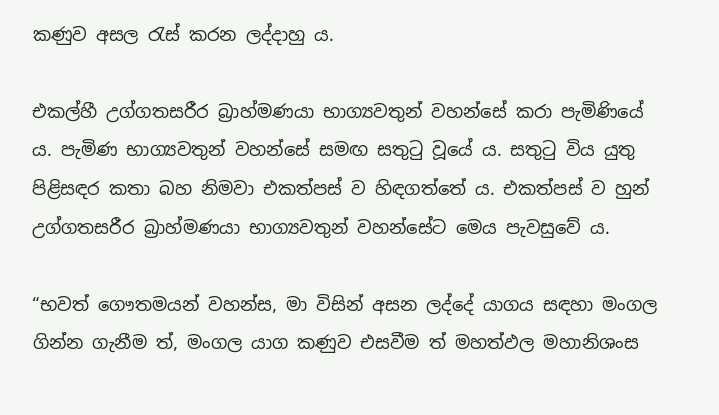කණුව අසල රැස් කරන ලද්දාහු ය.

එකල්හී උග්ගතසරීර බ්‍රාහ්මණයා භාග්‍යවතුන් වහන්සේ කරා පැමිණියේ ය. පැමිණ භාග්‍යවතුන් වහන්සේ සමඟ සතුටු වූයේ ය. සතුටු විය යුතු පිළිසඳර කතා බහ නිමවා එකත්පස් ව හිඳගත්තේ ය. එකත්පස් ව හුන් උග්ගතසරීර බ්‍රාහ්මණයා භාග්‍යවතුන් වහන්සේට මෙය පැවසුවේ ය.

“භවත් ගෞතමයන් වහන්ස, මා විසින් අසන ලද්දේ යාගය සඳහා මංගල ගින්න ගැනීම ත්, මංගල යාග කණුව එසවීම ත් මහත්ඵල මහානිශංස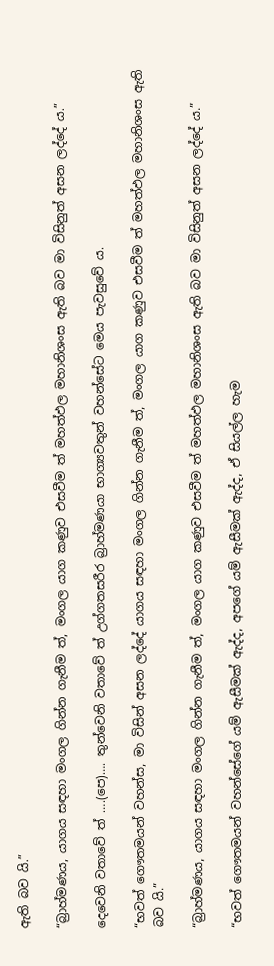ඇති බව යි.”

“බ්‍රාහ්මණය, යාගය සඳහා මංගල ගින්න ගැනීම ත්, මංගල යාග කණුව එසවීම ත් මහත්ඵල මහානිශංස ඇති බව මා විසිනුත් අසන ලද්දේ ය.”

දෙවෙනි වතාවේ ත් ….(පෙ)…. තුන්වෙනි වතාවේ ත් උග්ගතසරීර බ්‍රාහ්මණයා භාග්‍යවතුන් වහන්සේට මෙය පැවසුවේ ය.

“භවත් ගෞතමයන් වහන්ස, මා විසින් අසන ලද්දේ යාගය සඳහා මංගල ගින්න ගැනීම ත්, මංගල යාග කණුව එසවීම ත් මහත්ඵල මහානිශංස ඇති බව යි.”

“බ්‍රාහ්මණය, යාගය සඳහා මංගල ගින්න ගැනීම ත්, මංගල යාග කණුව එසවීම ත් මහත්ඵල මහානිශංස ඇති බව මා විසිනුත් අසන ලද්දේ ය.”

“භවත් ගෞතමයන් වහන්සේගේ යම් ඇසීමක් ඇද්ද, අපගේ යම් ඇසීමක් ඇද්ද, ඒ සියල්ල හැම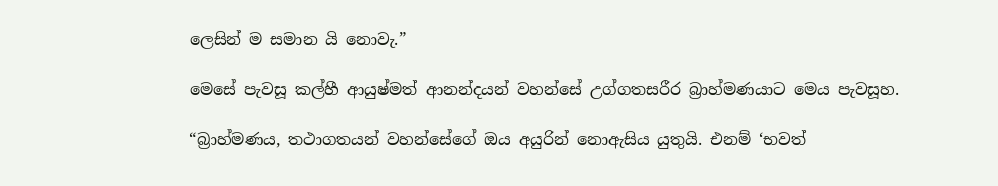ලෙසින් ම සමාන යි නොවැ.”

මෙසේ පැවසූ කල්හී ආයුෂ්මත් ආනන්දයන් වහන්සේ උග්ගතසරීර බ්‍රාහ්මණයාට මෙය පැවසූහ.

“බ්‍රාහ්මණය, තථාගතයන් වහන්සේගේ ඔය අයුරින් නොඇසිය යුතුයි. එනම් ‘භවත්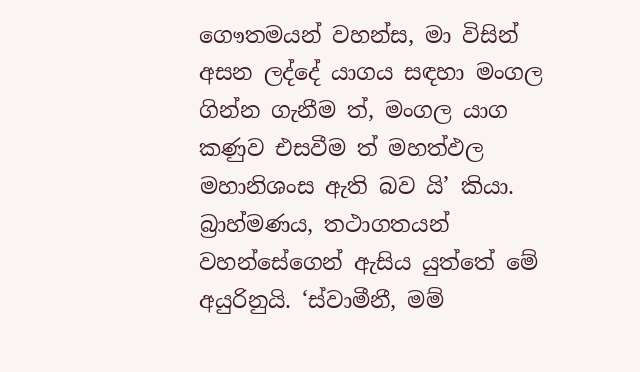ගෞතමයන් වහන්ස, මා විසින් අසන ලද්දේ යාගය සඳහා මංගල ගින්න ගැනීම ත්, මංගල යාග කණුව එසවීම ත් මහත්ඵල මහානිශංස ඇති බව යි’ කියා. බ්‍රාහ්මණය, තථාගතයන් වහන්සේගෙන් ඇසිය යුත්තේ මේ අයුරිනුයි. ‘ස්වාමීනී, මම්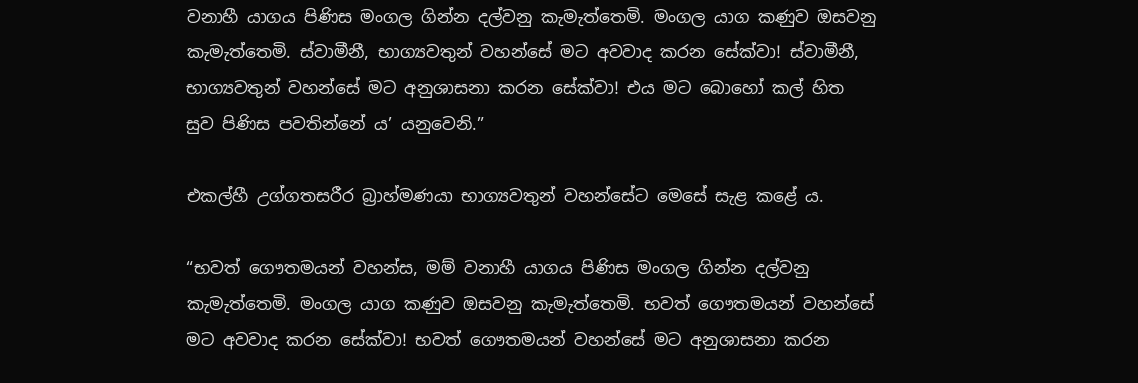වනාහී යාගය පිණිස මංගල ගින්න දල්වනු කැමැත්තෙමි. මංගල යාග කණුව ඔසවනු කැමැත්තෙමි. ස්වාමීනී, භාග්‍යවතුන් වහන්සේ මට අවවාද කරන සේක්වා! ස්වාමීනී, භාග්‍යවතුන් වහන්සේ මට අනුශාසනා කරන සේක්වා! එය මට බොහෝ කල් හිත සුව පිණිස පවතින්නේ ය’ යනුවෙනි.”

එකල්හී උග්ගතසරීර බ්‍රාහ්මණයා භාග්‍යවතුන් වහන්සේට මෙසේ සැළ කළේ ය.

“භවත් ගෞතමයන් වහන්ස, මම් වනාහී යාගය පිණිස මංගල ගින්න දල්වනු කැමැත්තෙමි. මංගල යාග කණුව ඔසවනු කැමැත්තෙමි. භවත් ගෞතමයන් වහන්සේ මට අවවාද කරන සේක්වා! භවත් ගෞතමයන් වහන්සේ මට අනුශාසනා කරන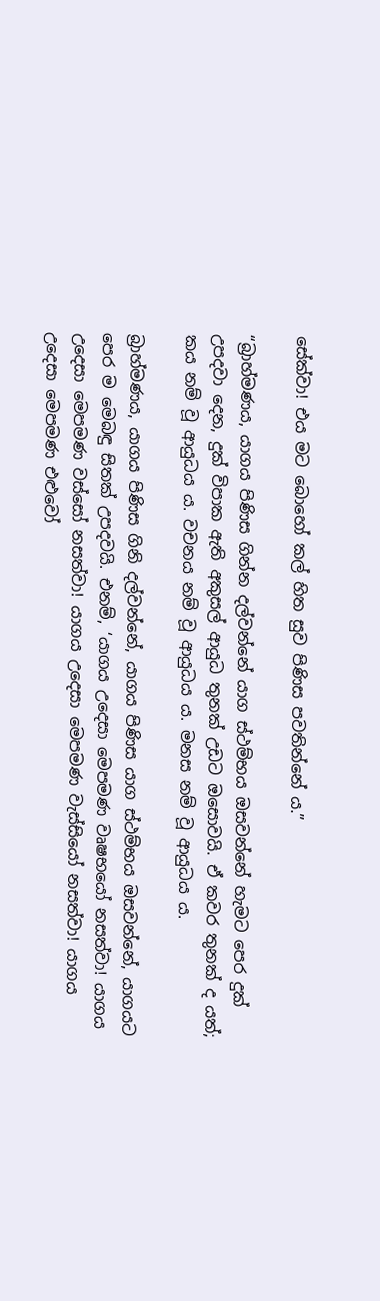සේක්වා! එය මට බොහෝ කල් හිත සුව පිණිස පවතින්නේ ය.”

“බ්‍රාහ්මණය, යාගය පිණිස ගින්න දල්වන්නේ යාග ස්ථම්භය ඔසවන්නේ හැමට පෙර දුක් උපදවා දෙන, දුක් විපාක ඇති අකුසල් ආයුධ තුනක් උඩට ඔසොවයි. ඒ කවර තුනක් ද යත්; කය නම් වූ ආයුධය ය. වචනය නම් වූ ආයුධය ය. මනස නම් වූ ආයුධය ය.

බ්‍රාහ්මණය, යාගය පිණිස ගිනි දල්වන්නේ, යාගය පිණිස යාග ස්ථම්භය ඔසවන්නේ, යාගයට පෙර ම මෙබඳු සිතක් උපදවයි. එනම්, ‘යාගය උදෙසා මෙපමණ වෘෂභයෝ නසත්වා! යාගය උදෙසා මෙපමණ වස්සෝ නසත්වා! යාගය උදෙසා මෙපමණ වැස්සියෝ නසත්වා! යාගය උදෙසා මෙපමණ එළුවෝ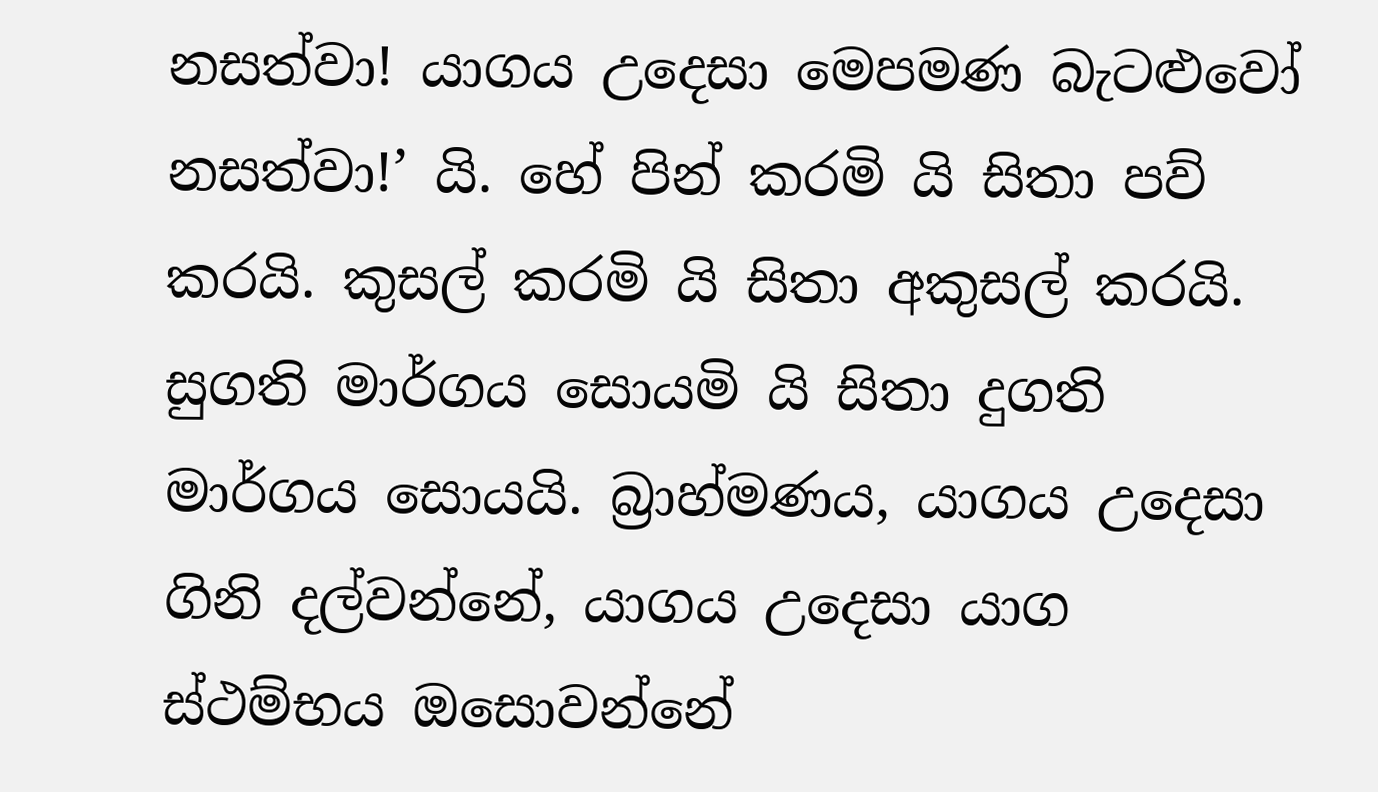නසත්වා! යාගය උදෙසා මෙපමණ බැටළුවෝ නසත්වා!’ යි. හේ පින් කරමි යි සිතා පව් කරයි. කුසල් කරමි යි සිතා අකුසල් කරයි. සුගති මාර්ගය සොයමි යි සිතා දුගති මාර්ගය සොයයි. බ්‍රාහ්මණය, යාගය උදෙසා ගිනි දල්වන්නේ, යාගය උදෙසා යාග ස්ථම්භය ඔසොවන්නේ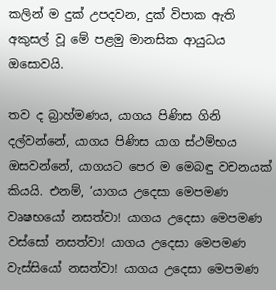කලින් ම දුක් උපදවන, දුක් විපාක ඇති අකුසල් වූ මේ පළමු මානසික ආයුධය ඔසොවයි.

තව ද බ්‍රාහ්මණය, යාගය පිණිස ගිනි දල්වන්නේ, යාගය පිණිස යාග ස්ථම්භය ඔසවන්නේ, යාගයට පෙර ම මෙබඳු වචනයක් කියයි. එනම්, ‘යාගය උදෙසා මෙපමණ වෘෂභයෝ නසත්වා! යාගය උදෙසා මෙපමණ වස්සෝ නසත්වා! යාගය උදෙසා මෙපමණ වැස්සියෝ නසත්වා! යාගය උදෙසා මෙපමණ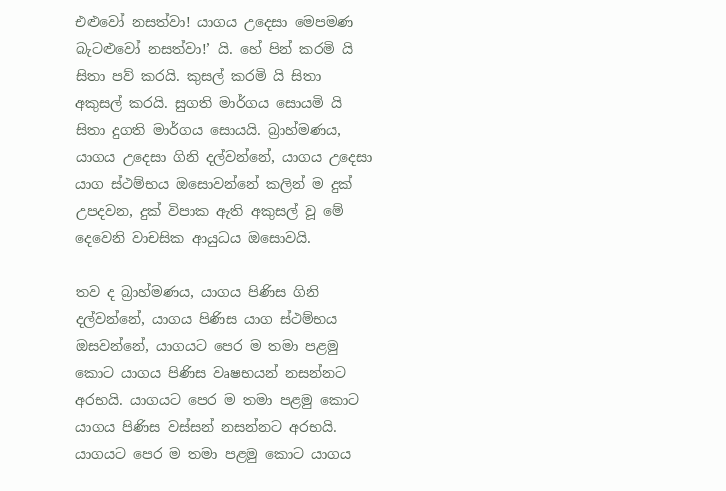එළුවෝ නසත්වා! යාගය උදෙසා මෙපමණ බැටළුවෝ නසත්වා!’ යි. හේ පින් කරමි යි සිතා පව් කරයි. කුසල් කරමි යි සිතා අකුසල් කරයි. සුගති මාර්ගය සොයමි යි සිතා දුගති මාර්ගය සොයයි. බ්‍රාහ්මණය, යාගය උදෙසා ගිනි දල්වන්නේ, යාගය උදෙසා යාග ස්ථම්භය ඔසොවන්නේ කලින් ම දුක් උපදවන, දුක් විපාක ඇති අකුසල් වූ මේ දෙවෙනි වාචසික ආයුධය ඔසොවයි.

තව ද බ්‍රාහ්මණය, යාගය පිණිස ගිනි දල්වන්නේ, යාගය පිණිස යාග ස්ථම්භය ඔසවන්නේ, යාගයට පෙර ම තමා පළමු කොට යාගය පිණිස වෘෂභයන් නසන්නට අරභයි. යාගයට පෙර ම තමා පළමු කොට යාගය පිණිස වස්සන් නසන්නට අරභයි. යාගයට පෙර ම තමා පළමු කොට යාගය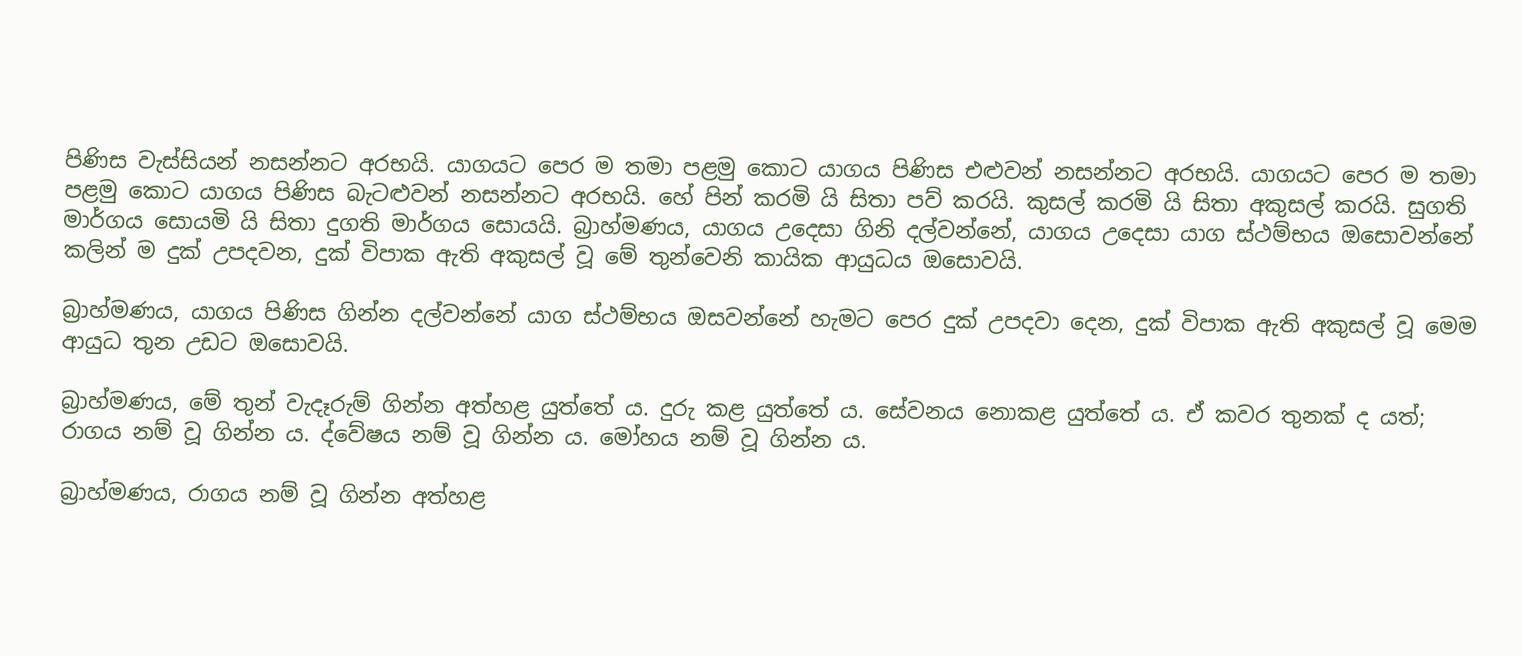පිණිස වැස්සියන් නසන්නට අරභයි. යාගයට පෙර ම තමා පළමු කොට යාගය පිණිස එළුවන් නසන්නට අරභයි. යාගයට පෙර ම තමා පළමු කොට යාගය පිණිස බැටළුවන් නසන්නට අරභයි. හේ පින් කරමි යි සිතා පව් කරයි. කුසල් කරමි යි සිතා අකුසල් කරයි. සුගති මාර්ගය සොයමි යි සිතා දුගති මාර්ගය සොයයි. බ්‍රාහ්මණය, යාගය උදෙසා ගිනි දල්වන්නේ, යාගය උදෙසා යාග ස්ථම්භය ඔසොවන්නේ කලින් ම දුක් උපදවන, දුක් විපාක ඇති අකුසල් වූ මේ තුන්වෙනි කායික ආයුධය ඔසොවයි.

බ්‍රාහ්මණය, යාගය පිණිස ගින්න දල්වන්නේ යාග ස්ථම්භය ඔසවන්නේ හැමට පෙර දුක් උපදවා දෙන, දුක් විපාක ඇති අකුසල් වූ මෙම ආයුධ තුන උඩට ඔසොවයි.

බ්‍රාහ්මණය, මේ තුන් වැදෑරුම් ගින්න අත්හළ යුත්තේ ය. දුරු කළ යුත්තේ ය. සේවනය නොකළ යුත්තේ ය. ඒ කවර තුනක් ද යත්; රාගය නම් වූ ගින්න ය. ද්වේෂය නම් වූ ගින්න ය. මෝහය නම් වූ ගින්න ය.

බ්‍රාහ්මණය, රාගය නම් වූ ගින්න අත්හළ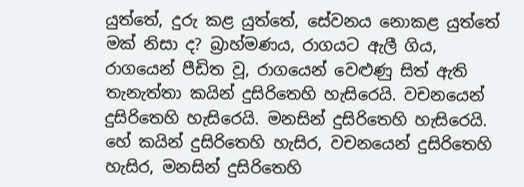යුත්තේ, දුරු කළ යුත්තේ, සේවනය නොකළ යුත්තේ මක් නිසා ද? බ්‍රාහ්මණය, රාගයට ඇලී ගිය, රාගයෙන් පීඩිත වූ, රාගයෙන් වෙළුණු සිත් ඇති තැනැත්තා කයින් දුසිරිතෙහි හැසිරෙයි. වචනයෙන් දුසිරිතෙහි හැසිරෙයි. මනසින් දුසිරිතෙහි හැසිරෙයි. හේ කයින් දුසිරිතෙහි හැසිර, වචනයෙන් දුසිරිතෙහි හැසිර, මනසින් දුසිරිතෙහි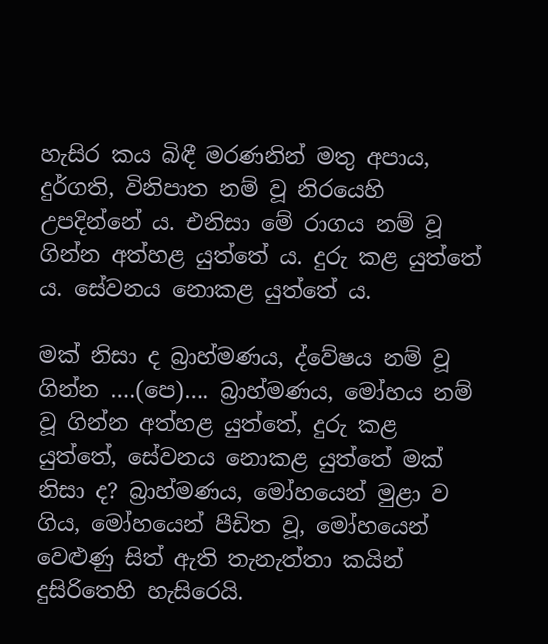හැසිර කය බිඳී මරණනින් මතු අපාය, දුර්ගති, විනිපාත නම් වූ නිරයෙහි උපදින්නේ ය. එනිසා මේ රාගය නම් වූ ගින්න අත්හළ යුත්තේ ය. දුරු කළ යුත්තේ ය. සේවනය නොකළ යුත්තේ ය.

මක් නිසා ද බ්‍රාහ්මණය, ද්වේෂය නම් වූ ගින්න ….(පෙ)…. බ්‍රාහ්මණය, මෝහය නම් වූ ගින්න අත්හළ යුත්තේ, දුරු කළ යුත්තේ, සේවනය නොකළ යුත්තේ මක් නිසා ද? බ්‍රාහ්මණය, මෝහයෙන් මුළා ව ගිය, මෝහයෙන් පීඩිත වූ, මෝහයෙන් වෙළුණු සිත් ඇති තැනැත්තා කයින් දුසිරිතෙහි හැසිරෙයි.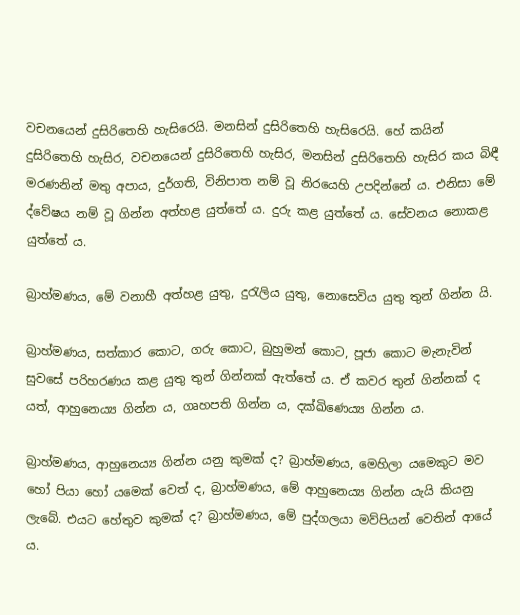වචනයෙන් දුසිරිතෙහි හැසිරෙයි. මනසින් දුසිරිතෙහි හැසිරෙයි. හේ කයින් දුසිරිතෙහි හැසිර, වචනයෙන් දුසිරිතෙහි හැසිර, මනසින් දුසිරිතෙහි හැසිර කය බිඳී මරණනින් මතු අපාය, දුර්ගති, විනිපාත නම් වූ නිරයෙහි උපදින්නේ ය. එනිසා මේ ද්වේෂය නම් වූ ගින්න අත්හළ යුත්තේ ය. දුරු කළ යුත්තේ ය. සේවනය නොකළ යුත්තේ ය.

බ්‍රාහ්මණය, මේ වනාහී අත්හළ යුතු, දුරැලිය යුතු, නොසෙවිය යුතු තුන් ගින්න යි.

බ්‍රාහ්මණය, සත්කාර කොට, ගරු කොට, බුහුමන් කොට, පූජා කොට මැනැවින් සුවසේ පරිහරණය කළ යුතු තුන් ගින්නක් ඇත්තේ ය. ඒ කවර තුන් ගින්නක් ද යත්, ආහුනෙය්‍ය ගින්න ය, ගෘහපති ගින්න ය, දක්ඛිණෙය්‍ය ගින්න ය.

බ්‍රාහ්මණය, ආහුනෙය්‍ය ගින්න යනු කුමක් ද? බ්‍රාහ්මණය, මෙහිලා යමෙකුට මව හෝ පියා හෝ යමෙක් වෙත් ද, බ්‍රාහ්මණය, මේ ආහුනෙය්‍ය ගින්න යැයි කියනු ලැබේ. එයට හේතුව කුමක් ද? බ්‍රාහ්මණය, මේ පුද්ගලයා මව්පියන් වෙතින් ආයේ ය.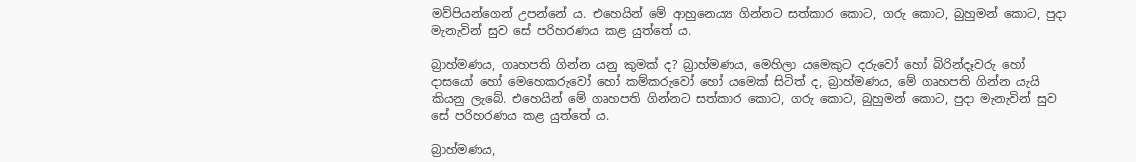මව්පියන්ගෙන් උපන්නේ ය. එහෙයින් මේ ආහුනෙය්‍ය ගින්නට සත්කාර කොට, ගරු කොට, බුහුමන් කොට, පුදා මැනැවින් සුව සේ පරිහරණය කළ යුත්තේ ය.

බ්‍රාහ්මණය, ගෘහපති ගින්න යනු කුමක් ද? බ්‍රාහ්මණය, මෙහිලා යමෙකුට දරුවෝ හෝ බිරින්දෑවරු හෝ දාසයෝ හෝ මෙහෙකරුවෝ හෝ කම්කරුවෝ හෝ යමෙක් සිටිත් ද, බ්‍රාහ්මණය, මේ ගෘහපති ගින්න යැයි කියනු ලැබේ. එහෙයින් මේ ගෘහපති ගින්නට සත්කාර කොට, ගරු කොට, බුහුමන් කොට, පුදා මැනැවින් සුව සේ පරිහරණය කළ යුත්තේ ය.

බ්‍රාහ්මණය,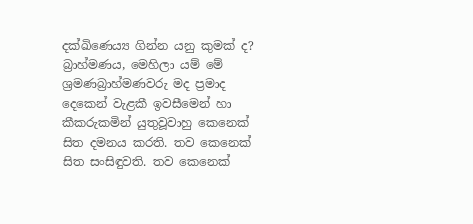දක්ඛිණෙය්‍ය ගින්න යනු කුමක් ද? බ්‍රාහ්මණය, මෙහිලා යම් මේ ශ්‍රමණබ්‍රාහ්මණවරු මද ප්‍රමාද දෙකෙන් වැළකී ඉවසීමෙන් හා කීකරුකමින් යුතුවූවාහු කෙනෙක් සිත දමනය කරති. තව කෙනෙක් සිත සංසිඳුවති. තව කෙනෙක්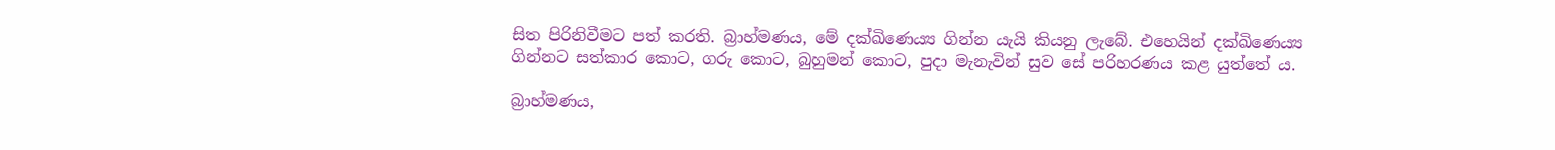සිත පිරිනිවීමට පත් කරති. බ්‍රාහ්මණය, මේ දක්ඛිණෙය්‍ය ගින්න යැයි කියනු ලැබේ. එහෙයින් දක්ඛිණෙය්‍ය ගින්නට සත්කාර කොට, ගරු කොට, බුහුමන් කොට, පුදා මැනැවින් සුව සේ පරිහරණය කළ යුත්තේ ය.

බ්‍රාහ්මණය,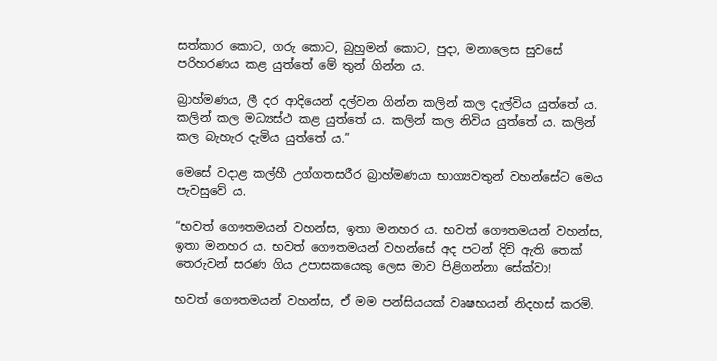සත්කාර කොට, ගරු කොට, බුහුමන් කොට, පුදා, මනාලෙස සුවසේ පරිහරණය කළ යුත්තේ මේ තුන් ගින්න ය.

බ්‍රාහ්මණය, ලී දර ආදියෙන් දල්වන ගින්න කලින් කල දැල්විය යුත්තේ ය. කලින් කල මධ්‍යස්ථ කළ යුත්තේ ය. කලින් කල නිවිය යුත්තේ ය. කලින් කල බැහැර දැමිය යුත්තේ ය.”

මෙසේ වදාළ කල්හී උග්ගතසරීර බ්‍රාහ්මණයා භාග්‍යවතුන් වහන්සේට මෙය පැවසුවේ ය.

“භවත් ගෞතමයන් වහන්ස, ඉතා මනහර ය. භවත් ගෞතමයන් වහන්ස, ඉතා මනහර ය. භවත් ගෞතමයන් වහන්සේ අද පටන් දිවි ඇති තෙක් තෙරුවන් සරණ ගිය උපාසකයෙකු ලෙස මාව පිළිගන්නා සේක්වා!

භවත් ගෞතමයන් වහන්ස, ඒ මම පන්සියයක් වෘෂභයන් නිදහස් කරමි.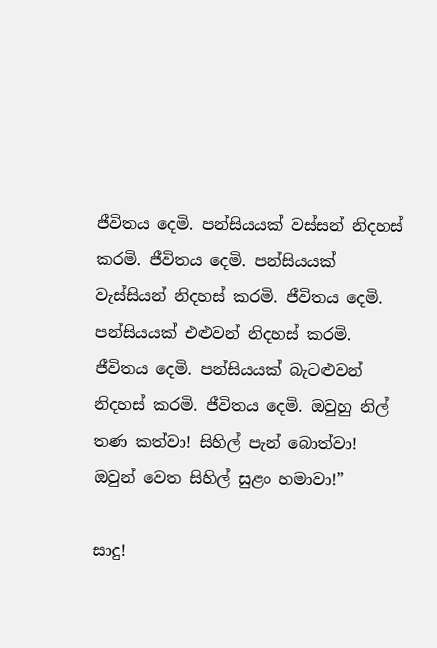ජීවිතය දෙමි. පන්සියයක් වස්සන් නිදහස් කරමි. ජීවිතය දෙමි. පන්සියයක් වැස්සියන් නිදහස් කරමි. ජීවිතය දෙමි. පන්සියයක් එළුවන් නිදහස් කරමි. ජීවිතය දෙමි. පන්සියයක් බැටළුවන් නිදහස් කරමි. ජීවිතය දෙමි. ඔවුහු නිල් තණ කත්වා! සිහිල් පැන් බොත්වා! ඔවුන් වෙත සිහිල් සුළං හමාවා!”

සාදු!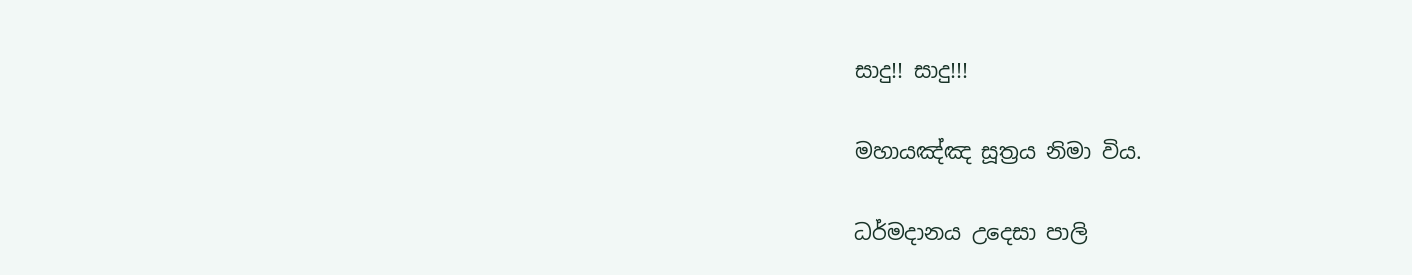සාදු!! සාදු!!!

මහායඤ්ඤ සූත්‍රය නිමා විය.

ධර්මදානය උදෙසා පාලි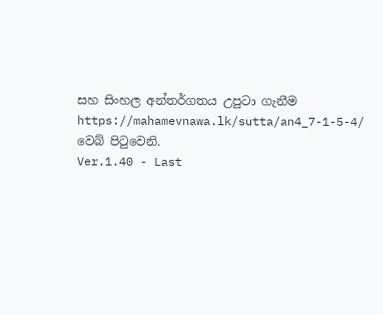සහ සිංහල අන්තර්ගතය උපුටා ගැනීම https://mahamevnawa.lk/sutta/an4_7-1-5-4/ වෙබ් පිටුවෙනි.
Ver.1.40 - Last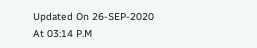Updated On 26-SEP-2020 At 03:14 P.M